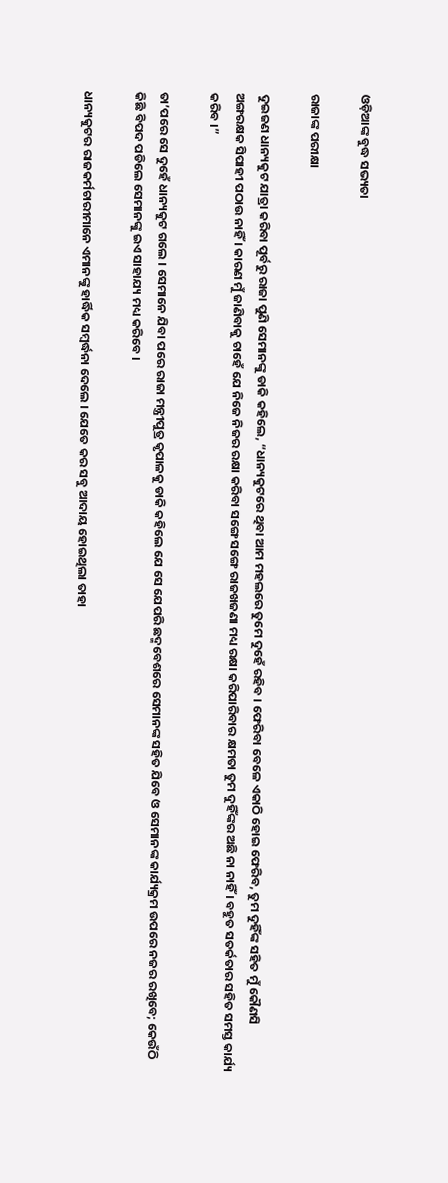ଓଡ଼ିଆଙ୍କ ବୁଦ୍ଧ ସଭ୍ୟତା

ରାଜାଙ୍କ ପରୀକ୍ଷା

ଦୁଇଜଣ ଧାନ୍ୟକୁଟ ଯାତ୍ରା କରିବା ପୂର୍ବରୁ ରାଜା ପୁଣି ସେମାନଙ୍କୁ ଡାକି କହିଲେ, “ଧାନ୍ୟକୁଟରେ ଥିବା ଆମ ମହଲରେ ତୁମେ ଦୁହେଁ ରହିବ । ଫେରିବା ବେଳେ ଏକାଠି ହୋଇ ଫେରିବ, ତୁମ ଦୁହିଁଙ୍କ ସହିତ ମୁଁ କୌଣସି ଅଙ୍ଗରକ୍ଷକ ସିପାହୀ ପଠାଉ ନାହିଁ । କାରଣ ମୁଁ ଜାଣିବାକୁ ଚାହେଁ ଯେ ନିଜେ ନିଜର ରକ୍ଷା କରିବା ସଙ୍ଗେ ସଙ୍ଗେ ରାଜଖଜଣା ମଧ୍ୟ ରକ୍ଷା କରିପାରିବାର କ୍ଷମତା ତୁମ ଦୁହିଁଙ୍କର ଅଛି ନା ନାହିଁ । ବହୁତ ସତର୍କତାର ସହିତ ସମସ୍ତ କାର୍ଯ୍ୟ କରିବ ।”

ତା’ପରେ ସେ ଦୁହେଁ ଧାନ୍ୟକୁଟ ଗଲେ । ସେମାନେ ଯିବା ପରେ ରାଜା ମନ୍ତ୍ରୀପୁତ୍ର କୃପାଳକୁ ଡାକି କହିଲେ ଯେ ସେ ଯେପରି ଛଦ୍ମବେଶରେ ସେମାନଙ୍କ ସହିତ ଯିବେ ଓ ସେମାନଙ୍କ କାର୍ଯ୍ୟକ୍ରମ ଉପରେ ନଜର ରଖିବେ; କେଉଁଠି କିଛି ବିପଦ ପଡିଲେ ସେମାନଙ୍କୁ ଇଏ ସାହାଯ୍ୟ ମଧ୍ୟ କରିବେ ।

ଧାନ୍ୟକୁଟର ରାଜକର୍ମଚାରୀମାନେ ଏମାନଙ୍କୁ ହାର୍ଦ୍ଧିକ ସମ୍ବର୍ଦ୍ଧନା ଦେଲେ । ଯେତେ କର ସବୁ ଆଦାୟ ହୋଇଥିଲା ତାହା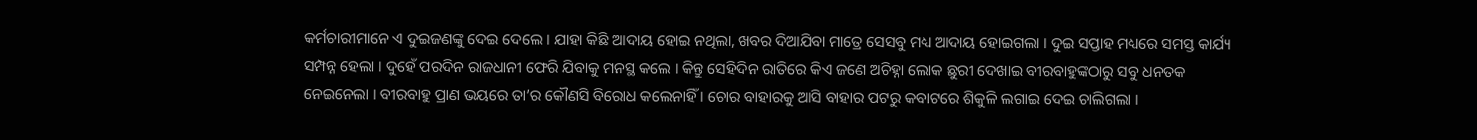କର୍ମଚାରୀମାନେ ଏ ଦୁଇଜଣଙ୍କୁ ଦେଇ ଦେଲେ । ଯାହା କିଛି ଆଦାୟ ହୋଇ ନଥିଲା, ଖବର ଦିଆଯିବା ମାତ୍ରେ ସେସବୁ ମଧ୍ୟ ଆଦାୟ ହୋଇଗଲା । ଦୁଇ ସପ୍ତାହ ମଧ୍ୟରେ ସମସ୍ତ କାର୍ଯ୍ୟ ସମ୍ପନ୍ନ ହେଲା । ଦୁହେଁ ପରଦିନ ରାଜଧାନୀ ଫେରି ଯିବାକୁ ମନସ୍ଥ କଲେ । କିନ୍ତୁ ସେହିଦିନ ରାତିରେ କିଏ ଜଣେ ଅଚିହ୍ନା ଲୋକ ଛୁରୀ ଦେଖାଇ ବୀରବାହୁଙ୍କଠାରୁ ସବୁ ଧନତକ ନେଇନେଲା । ବୀରବାହୁ ପ୍ରାଣ ଭୟରେ ତା’ର କୌଣସି ବିରୋଧ କଲେନାହିଁ । ଚୋର ବାହାରକୁ ଆସି ବାହାର ପଟରୁ କବାଟରେ ଶିକୁଳି ଲଗାଇ ଦେଇ ଚାଲିଗଲା ।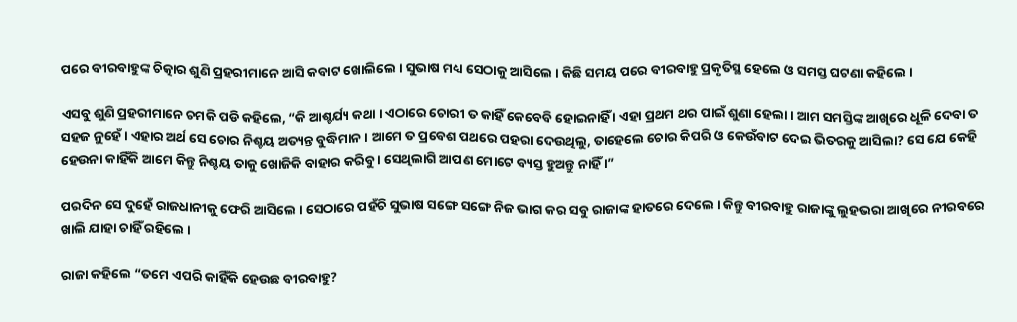ପରେ ବୀରବାହୁଙ୍କ ଚିତ୍କାର ଶୁଣି ପ୍ରହରୀମାନେ ଆସି କବାଟ ଖୋଲିଲେ । ସୁଭାଷ ମଧ୍ୟ ସେଠାକୁ ଆସିଲେ । କିଛି ସମୟ ପରେ ବୀରବାହୁ ପ୍ରକୃତିସ୍ଥ ହେଲେ ଓ ସମସ୍ତ ଘଟଣା କହିଲେ ।

ଏସବୁ ଶୁଣି ପ୍ରହରୀମାନେ ଚମକି ପଡି କହିଲେ, “କି ଆଶ୍ଚର୍ଯ୍ୟ କଥା । ଏଠାରେ ଚୋରୀ ତ କାହିଁ କେବେବି ହୋଇନାହିଁ । ଏହା ପ୍ରଥମ ଥର ପାଇଁ ଶୁଣା ହେଲା । ଆମ ସମସ୍ତିଙ୍କ ଆଖିରେ ଧୂଳି ଦେବା ତ ସହଜ ନୁହେଁ । ଏହାର ଅର୍ଥ ସେ ଚୋର ନିଶ୍ଚୟ ଅତ୍ୟନ୍ତ ବୁଦ୍ଧିମାନ । ଆମେ ତ ପ୍ରବେଶ ପଥରେ ପହରା ଦେଉଥିଲୁ, ତାହେଲେ ଚୋର କିପରି ଓ କେଉଁବାଟ ଦେଇ ଭିତରକୁ ଆସିଲା? ସେ ଯେ କେହି ହେଉନା କାହିଁକି ଆମେ କିନ୍ତୁ ନିଶ୍ଚୟ ତାକୁ ଖୋଜିକି ବାହାର କରିବୁ । ସେଥିଲାଗି ଆପଣ ମୋଟେ ବ୍ୟସ୍ତ ହୁଅନ୍ତୁ ନାହିଁ ।”

ପରଦିନ ସେ ଦୁହେଁ ରାଜଧାନୀକୁ ଫେରି ଆସିଲେ । ସେଠାରେ ପହଁଚି ସୁଭାଷ ସଙ୍ଗେ ସଙ୍ଗେ ନିଜ ଭାଗ କର ସବୁ ରାଜାଙ୍କ ହାତରେ ଦେଲେ । କିନ୍ତୁ ବୀରବାହୁ ରାଜାଙ୍କୁ ଲୁହଭରା ଆଖିରେ ନୀରବରେ ଖାଲି ଯାହା ଚାହିଁ ରହିଲେ ।

ରାଜା କହିଲେ “ତମେ ଏପରି କାହିଁକି ହେଉଛ ବୀରବାହୁ?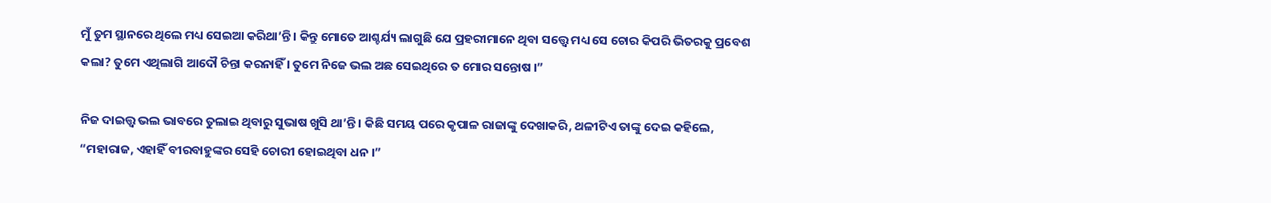ମୁଁ ତୁମ ସ୍ଥାନରେ ଥିଲେ ମଧ୍ୟ ସେଇଆ କରିଥା’ନ୍ତି । କିନ୍ତୁ ମୋତେ ଆଶ୍ଚର୍ଯ୍ୟ ଲାଗୁଛି ଯେ ପ୍ରହରୀମାନେ ଥିବା ସତ୍ତ୍ୱେ ମଧ୍ୟ ସେ ଚୋର କିପରି ଭିତରକୁ ପ୍ରବେଶ କଲା? ତୁମେ ଏଥିଲାଗି ଆଦୌ ଚିନ୍ତା କରନାହିଁ । ତୁମେ ନିଜେ ଭଲ ଅଛ ସେଇଥିରେ ତ ମୋର ସନ୍ତୋଷ ।”

ନିଜ ଦାଇତ୍ତ୍ଵ ଭଲ ଭାବରେ ତୁଲାଇ ଥିବାରୁ ସୁଭାଷ ଖୁସି ଥା’ନ୍ତି । କିଛି ସମୟ ପରେ କୃପାଳ ରାଜାଙ୍କୁ ଦେଖାକରି, ଥଳୀଟିଏ ତାଙ୍କୁ ଦେଇ କହିଲେ, “ମହାରାଜ, ଏହାହିଁ ବୀରବାହୁଙ୍କର ସେହି ଚୋରୀ ହୋଇଥିବା ଧନ ।”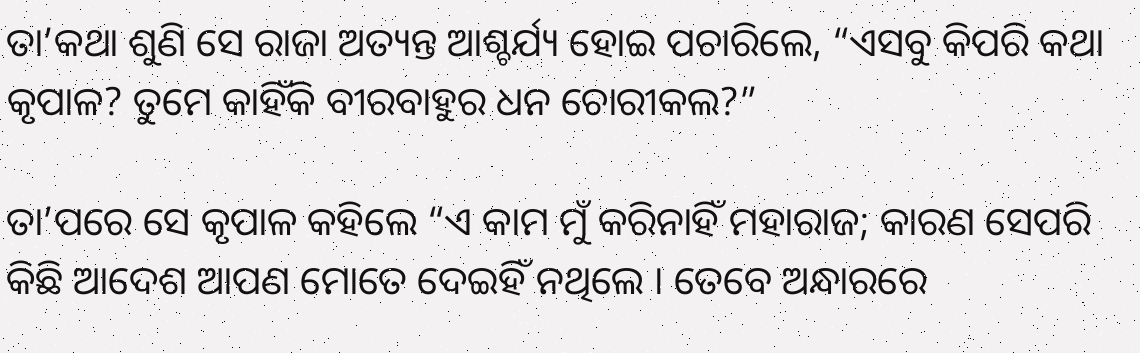ତା’କଥା ଶୁଣି ସେ ରାଜା ଅତ୍ୟନ୍ତ ଆଶ୍ଚର୍ଯ୍ୟ ହୋଇ ପଚାରିଲେ, “ଏସବୁ କିପରି କଥା କୃପାଳ? ତୁମେ କାହିଁକି ବୀରବାହୁର ଧନ ଚୋରୀକଲ?”

ତା’ପରେ ସେ କୃପାଳ କହିଲେ “ଏ କାମ ମୁଁ କରିନାହିଁ ମହାରାଜ; କାରଣ ସେପରି କିଛି ଆଦେଶ ଆପଣ ମୋତେ ଦେଇହିଁ ନଥିଲେ । ତେବେ ଅନ୍ଧାରରେ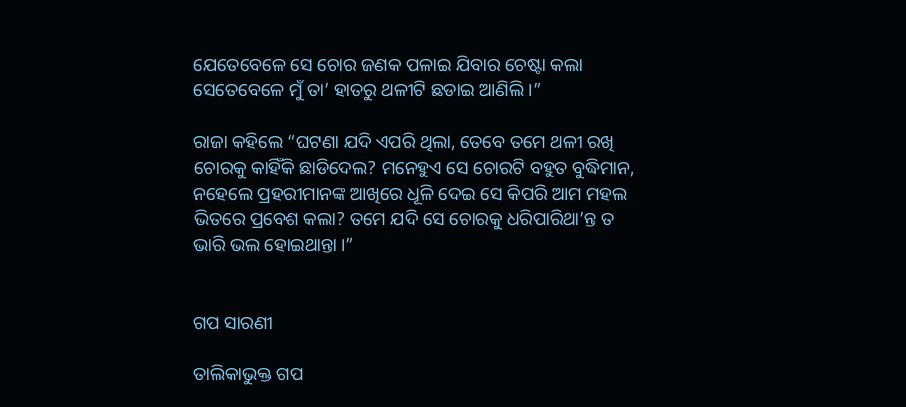ଯେତେବେଳେ ସେ ଚୋର ଜଣକ ପଳାଇ ଯିବାର ଚେଷ୍ଟା କଲା ସେତେବେଳେ ମୁଁ ତା’ ହାତରୁ ଥଳୀଟି ଛଡାଇ ଆଣିଲି ।”

ରାଜା କହିଲେ “ଘଟଣା ଯଦି ଏପରି ଥିଲା, ତେବେ ତମେ ଥଳୀ ରଖି ଚୋରକୁ କାହିଁକି ଛାଡିଦେଲ? ମନେହୁଏ ସେ ଚୋରଟି ବହୁତ ବୁଦ୍ଧିମାନ, ନହେଲେ ପ୍ରହରୀମାନଙ୍କ ଆଖିରେ ଧୂଳି ଦେଇ ସେ କିପରି ଆମ ମହଲ ଭିତରେ ପ୍ରବେଶ କଲା? ତମେ ଯଦି ସେ ଚୋରକୁ ଧରିପାରିଥା’ନ୍ତ ତ ଭାରି ଭଲ ହୋଇଥାନ୍ତା ।”


ଗପ ସାରଣୀ

ତାଲିକାଭୁକ୍ତ ଗପ